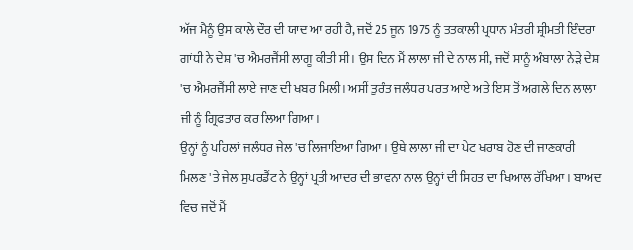ਅੱਜ ਮੈਨੂੰ ਉਸ ਕਾਲੇ ਦੌਰ ਦੀ ਯਾਦ ਆ ਰਹੀ ਹੈ, ਜਦੋਂ 25 ਜੂਨ 1975 ਨੂੰ ਤਤਕਾਲੀ ਪ੍ਰਧਾਨ ਮੰਤਰੀ ਸ਼੍ਰੀਮਤੀ ਇੰਦਰਾ ਗਾਂਧੀ ਨੇ ਦੇਸ਼ 'ਚ ਐਮਰਜੈਂਸੀ ਲਾਗੂ ਕੀਤੀ ਸੀ। ਉਸ ਦਿਨ ਮੈਂ ਲਾਲਾ ਜੀ ਦੇ ਨਾਲ ਸੀ, ਜਦੋਂ ਸਾਨੂੰ ਅੰਬਾਲਾ ਨੇੜੇ ਦੇਸ਼ 'ਚ ਐਮਰਜੈਂਸੀ ਲਾਏ ਜਾਣ ਦੀ ਖਬਰ ਮਿਲੀ। ਅਸੀਂ ਤੁਰੰਤ ਜਲੰਧਰ ਪਰਤ ਆਏ ਅਤੇ ਇਸ ਤੋਂ ਅਗਲੇ ਦਿਨ ਲਾਲਾ ਜੀ ਨੂੰ ਗ੍ਰਿਫਤਾਰ ਕਰ ਲਿਆ ਗਿਆ।
ਉਨ੍ਹਾਂ ਨੂੰ ਪਹਿਲਾਂ ਜਲੰਧਰ ਜੇਲ 'ਚ ਲਿਜਾਇਆ ਗਿਆ। ਉਥੇ ਲਾਲਾ ਜੀ ਦਾ ਪੇਟ ਖਰਾਬ ਹੋਣ ਦੀ ਜਾਣਕਾਰੀ ਮਿਲਣ 'ਤੇ ਜੇਲ ਸੁਪਰਡੈਂਟ ਨੇ ਉਨ੍ਹਾਂ ਪ੍ਰਤੀ ਆਦਰ ਦੀ ਭਾਵਨਾ ਨਾਲ ਉਨ੍ਹਾਂ ਦੀ ਸਿਹਤ ਦਾ ਖਿਆਲ ਰੱਖਿਆ। ਬਾਅਦ ਵਿਚ ਜਦੋਂ ਮੈਂ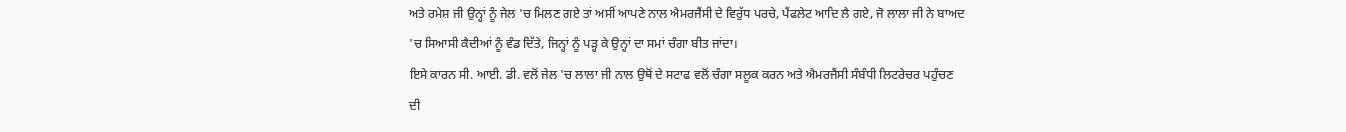ਅਤੇ ਰਮੇਸ਼ ਜੀ ਉਨ੍ਹਾਂ ਨੂੰ ਜੇਲ 'ਚ ਮਿਲਣ ਗਏ ਤਾਂ ਅਸੀਂ ਆਪਣੇ ਨਾਲ ਐਮਰਜੈਂਸੀ ਦੇ ਵਿਰੁੱਧ ਪਰਚੇ, ਪੈਂਫਲੇਟ ਆਦਿ ਲੈ ਗਏ, ਜੋ ਲਾਲਾ ਜੀ ਨੇ ਬਾਅਦ 'ਚ ਸਿਆਸੀ ਕੈਦੀਆਂ ਨੂੰ ਵੰਡ ਦਿੱਤੇ, ਜਿਨ੍ਹਾਂ ਨੂੰ ਪੜ੍ਹ ਕੇ ਉਨ੍ਹਾਂ ਦਾ ਸਮਾਂ ਚੰਗਾ ਬੀਤ ਜਾਂਦਾ।
ਇਸੇ ਕਾਰਨ ਸੀ. ਆਈ. ਡੀ. ਵਲੋਂ ਜੇਲ 'ਚ ਲਾਲਾ ਜੀ ਨਾਲ ਉਥੋਂ ਦੇ ਸਟਾਫ ਵਲੋਂ ਚੰਗਾ ਸਲੂਕ ਕਰਨ ਅਤੇ ਐਮਰਜੈਂਸੀ ਸੰਬੰਧੀ ਲਿਟਰੇਚਰ ਪਹੁੰਚਣ ਦੀ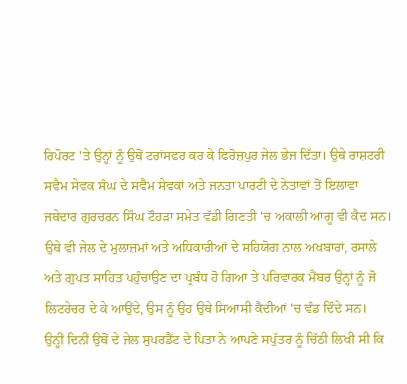ਰਿਪੋਰਟ 'ਤੇ ਉਨ੍ਹਾਂ ਨੂੰ ਉਥੋਂ ਟਰਾਂਸਫਰ ਕਰ ਕੇ ਫਿਰੋਜ਼ਪੁਰ ਜੇਲ ਭੇਜ ਦਿੱਤਾ। ਉਥੇ ਰਾਸ਼ਟਰੀ ਸਵੈਮ ਸੇਵਕ ਸੰਘ ਦੇ ਸਵੈਮ ਸੇਵਕਾਂ ਅਤੇ ਜਨਤਾ ਪਾਰਟੀ ਦੇ ਨੇਤਾਵਾਂ ਤੋਂ ਇਲਾਵਾ ਜਥੇਦਾਰ ਗੁਰਚਰਨ ਸਿੰਘ ਟੌਹੜਾ ਸਮੇਤ ਵੱਡੀ ਗਿਣਤੀ 'ਚ ਅਕਾਲੀ ਆਗੂ ਵੀ ਕੈਦ ਸਨ।
ਉਥੇ ਵੀ ਜੇਲ ਦੇ ਮੁਲਾਜ਼ਮਾਂ ਅਤੇ ਅਧਿਕਾਰੀਆਂ ਦੇ ਸਹਿਯੋਗ ਨਾਲ ਅਖਬਾਰਾਂ, ਰਸਾਲੇ ਅਤੇ ਗੁਪਤ ਸਾਹਿਤ ਪਹੁੰਚਾਉਣ ਦਾ ਪ੍ਰਬੰਧ ਹੋ ਗਿਆ ਤੇ ਪਰਿਵਾਰਕ ਮੈਂਬਰ ਉਨ੍ਹਾਂ ਨੂੰ ਜੋ ਲਿਟਰੇਚਰ ਦੇ ਕੇ ਆਉਂਦੇ, ਉਸ ਨੂੰ ਉਹ ਉਥੇ ਸਿਆਸੀ ਕੈਦੀਆਂ 'ਚ ਵੰਡ ਦਿੰਦੇ ਸਨ।
ਉਨ੍ਹੀਂ ਦਿਨੀਂ ਉਥੋਂ ਦੇ ਜੇਲ ਸੁਪਰਡੈਂਟ ਦੇ ਪਿਤਾ ਨੇ ਆਪਣੇ ਸਪੁੱਤਰ ਨੂੰ ਚਿੱਠੀ ਲਿਖੀ ਸੀ ਕਿ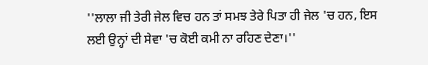''ਲਾਲਾ ਜੀ ਤੇਰੀ ਜੇਲ ਵਿਚ ਹਨ ਤਾਂ ਸਮਝ ਤੇਰੇ ਪਿਤਾ ਹੀ ਜੇਲ 'ਚ ਹਨ, ਇਸ ਲਈ ਉਨ੍ਹਾਂ ਦੀ ਸੇਵਾ 'ਚ ਕੋਈ ਕਮੀ ਨਾ ਰਹਿਣ ਦੇਣਾ।''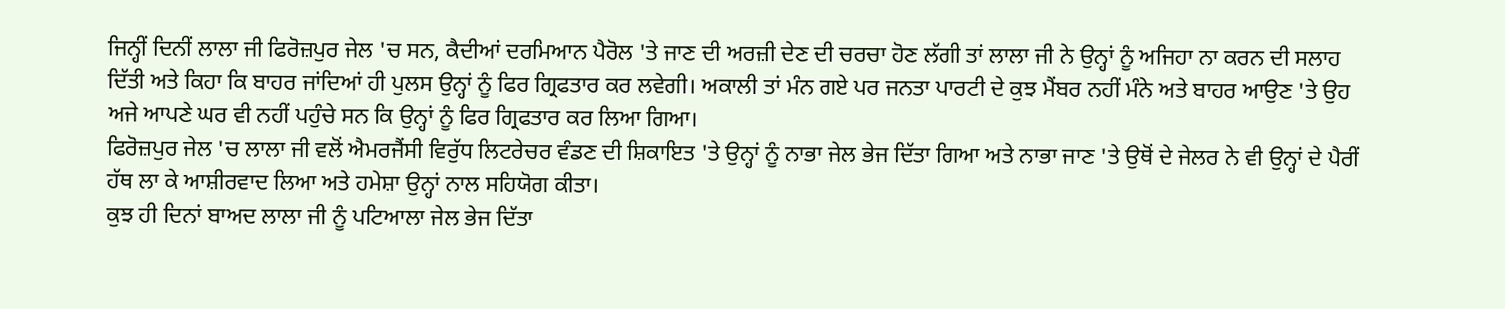ਜਿਨ੍ਹੀਂ ਦਿਨੀਂ ਲਾਲਾ ਜੀ ਫਿਰੋਜ਼ਪੁਰ ਜੇਲ 'ਚ ਸਨ, ਕੈਦੀਆਂ ਦਰਮਿਆਨ ਪੈਰੋਲ 'ਤੇ ਜਾਣ ਦੀ ਅਰਜ਼ੀ ਦੇਣ ਦੀ ਚਰਚਾ ਹੋਣ ਲੱਗੀ ਤਾਂ ਲਾਲਾ ਜੀ ਨੇ ਉਨ੍ਹਾਂ ਨੂੰ ਅਜਿਹਾ ਨਾ ਕਰਨ ਦੀ ਸਲਾਹ ਦਿੱਤੀ ਅਤੇ ਕਿਹਾ ਕਿ ਬਾਹਰ ਜਾਂਦਿਆਂ ਹੀ ਪੁਲਸ ਉਨ੍ਹਾਂ ਨੂੰ ਫਿਰ ਗ੍ਰਿਫਤਾਰ ਕਰ ਲਵੇਗੀ। ਅਕਾਲੀ ਤਾਂ ਮੰਨ ਗਏ ਪਰ ਜਨਤਾ ਪਾਰਟੀ ਦੇ ਕੁਝ ਮੈਂਬਰ ਨਹੀਂ ਮੰਨੇ ਅਤੇ ਬਾਹਰ ਆਉਣ 'ਤੇ ਉਹ ਅਜੇ ਆਪਣੇ ਘਰ ਵੀ ਨਹੀਂ ਪਹੁੰਚੇ ਸਨ ਕਿ ਉਨ੍ਹਾਂ ਨੂੰ ਫਿਰ ਗ੍ਰਿਫਤਾਰ ਕਰ ਲਿਆ ਗਿਆ।
ਫਿਰੋਜ਼ਪੁਰ ਜੇਲ 'ਚ ਲਾਲਾ ਜੀ ਵਲੋਂ ਐਮਰਜੈਂਸੀ ਵਿਰੁੱਧ ਲਿਟਰੇਚਰ ਵੰਡਣ ਦੀ ਸ਼ਿਕਾਇਤ 'ਤੇ ਉਨ੍ਹਾਂ ਨੂੰ ਨਾਭਾ ਜੇਲ ਭੇਜ ਦਿੱਤਾ ਗਿਆ ਅਤੇ ਨਾਭਾ ਜਾਣ 'ਤੇ ਉਥੋਂ ਦੇ ਜੇਲਰ ਨੇ ਵੀ ਉਨ੍ਹਾਂ ਦੇ ਪੈਰੀਂ ਹੱਥ ਲਾ ਕੇ ਆਸ਼ੀਰਵਾਦ ਲਿਆ ਅਤੇ ਹਮੇਸ਼ਾ ਉਨ੍ਹਾਂ ਨਾਲ ਸਹਿਯੋਗ ਕੀਤਾ।
ਕੁਝ ਹੀ ਦਿਨਾਂ ਬਾਅਦ ਲਾਲਾ ਜੀ ਨੂੰ ਪਟਿਆਲਾ ਜੇਲ ਭੇਜ ਦਿੱਤਾ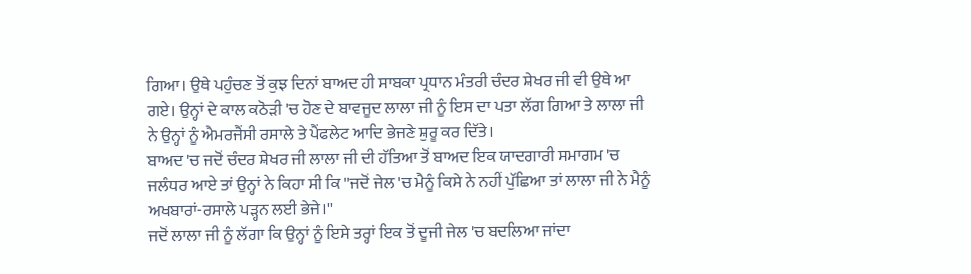ਗਿਆ। ਉਥੇ ਪਹੁੰਚਣ ਤੋਂ ਕੁਝ ਦਿਨਾਂ ਬਾਅਦ ਹੀ ਸਾਬਕਾ ਪ੍ਰਧਾਨ ਮੰਤਰੀ ਚੰਦਰ ਸ਼ੇਖਰ ਜੀ ਵੀ ਉਥੇ ਆ ਗਏ। ਉਨ੍ਹਾਂ ਦੇ ਕਾਲ ਕਠੋੜੀ 'ਚ ਹੋਣ ਦੇ ਬਾਵਜੂਦ ਲਾਲਾ ਜੀ ਨੂੰ ਇਸ ਦਾ ਪਤਾ ਲੱਗ ਗਿਆ ਤੇ ਲਾਲਾ ਜੀ ਨੇ ਉਨ੍ਹਾਂ ਨੂੰ ਐਮਰਜੈਂਸੀ ਰਸਾਲੇ ਤੇ ਪੈਂਫਲੇਟ ਆਦਿ ਭੇਜਣੇ ਸ਼ੁਰੂ ਕਰ ਦਿੱਤੇ।
ਬਾਅਦ 'ਚ ਜਦੋਂ ਚੰਦਰ ਸ਼ੇਖਰ ਜੀ ਲਾਲਾ ਜੀ ਦੀ ਹੱਤਿਆ ਤੋਂ ਬਾਅਦ ਇਕ ਯਾਦਗਾਰੀ ਸਮਾਗਮ 'ਚ ਜਲੰਧਰ ਆਏ ਤਾਂ ਉਨ੍ਹਾਂ ਨੇ ਕਿਹਾ ਸੀ ਕਿ ''ਜਦੋਂ ਜੇਲ 'ਚ ਮੈਨੂੰ ਕਿਸੇ ਨੇ ਨਹੀਂ ਪੁੱਛਿਆ ਤਾਂ ਲਾਲਾ ਜੀ ਨੇ ਮੈਨੂੰ ਅਖਬਾਰਾਂ-ਰਸਾਲੇ ਪੜ੍ਹਨ ਲਈ ਭੇਜੇ।''
ਜਦੋਂ ਲਾਲਾ ਜੀ ਨੂੰ ਲੱਗਾ ਕਿ ਉਨ੍ਹਾਂ ਨੂੰ ਇਸੇ ਤਰ੍ਹਾਂ ਇਕ ਤੋਂ ਦੂਜੀ ਜੇਲ 'ਚ ਬਦਲਿਆ ਜਾਂਦਾ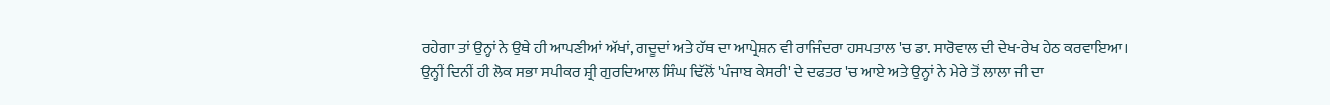ਰਹੇਗਾ ਤਾਂ ਉਨ੍ਹਾਂ ਨੇ ਉਥੇ ਹੀ ਆਪਣੀਆਂ ਅੱਖਾਂ, ਗਦੂਦਾਂ ਅਤੇ ਹੱਥ ਦਾ ਆਪ੍ਰੇਸ਼ਨ ਵੀ ਰਾਜਿੰਦਰਾ ਹਸਪਤਾਲ 'ਚ ਡਾ. ਸਾਰੋਵਾਲ ਦੀ ਦੇਖ-ਰੇਖ ਹੇਠ ਕਰਵਾਇਆ।
ਉਨ੍ਹੀਂ ਦਿਨੀਂ ਹੀ ਲੋਕ ਸਭਾ ਸਪੀਕਰ ਸ਼੍ਰੀ ਗੁਰਦਿਆਲ ਸਿੰਘ ਢਿੱਲੋਂ 'ਪੰਜਾਬ ਕੇਸਰੀ' ਦੇ ਦਫਤਰ 'ਚ ਆਏ ਅਤੇ ਉਨ੍ਹਾਂ ਨੇ ਮੇਰੇ ਤੋਂ ਲਾਲਾ ਜੀ ਦਾ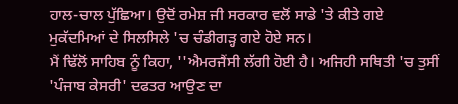ਹਾਲ-ਚਾਲ ਪੁੱਛਿਆ। ਉਦੋਂ ਰਮੇਸ਼ ਜੀ ਸਰਕਾਰ ਵਲੋਂ ਸਾਡੇ 'ਤੇ ਕੀਤੇ ਗਏ ਮੁਕੱਦਮਿਆਂ ਦੇ ਸਿਲਸਿਲੇ 'ਚ ਚੰਡੀਗੜ੍ਹ ਗਏ ਹੋਏ ਸਨ।
ਮੈਂ ਢਿੱਲੋਂ ਸਾਹਿਬ ਨੂੰ ਕਿਹਾ, ''ਐਮਰਜੈਂਸੀ ਲੱਗੀ ਹੋਈ ਹੈ। ਅਜਿਹੀ ਸਥਿਤੀ 'ਚ ਤੁਸੀਂ 'ਪੰਜਾਬ ਕੇਸਰੀ' ਦਫਤਰ ਆਉਣ ਦਾ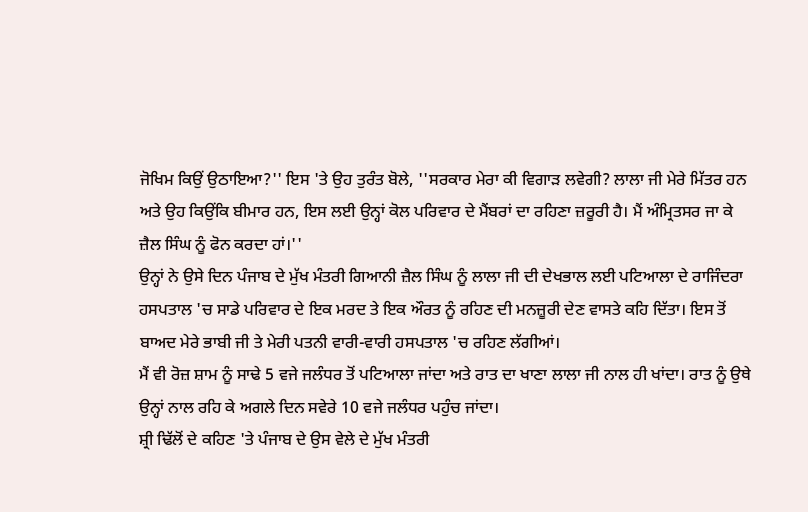ਜੋਖਿਮ ਕਿਉਂ ਉਠਾਇਆ?'' ਇਸ 'ਤੇ ਉਹ ਤੁਰੰਤ ਬੋਲੇ, ''ਸਰਕਾਰ ਮੇਰਾ ਕੀ ਵਿਗਾੜ ਲਵੇਗੀ? ਲਾਲਾ ਜੀ ਮੇਰੇ ਮਿੱਤਰ ਹਨ ਅਤੇ ਉਹ ਕਿਉਂਕਿ ਬੀਮਾਰ ਹਨ, ਇਸ ਲਈ ਉਨ੍ਹਾਂ ਕੋਲ ਪਰਿਵਾਰ ਦੇ ਮੈਂਬਰਾਂ ਦਾ ਰਹਿਣਾ ਜ਼ਰੂਰੀ ਹੈ। ਮੈਂ ਅੰਮ੍ਰਿਤਸਰ ਜਾ ਕੇ ਜ਼ੈਲ ਸਿੰਘ ਨੂੰ ਫੋਨ ਕਰਦਾ ਹਾਂ।''
ਉਨ੍ਹਾਂ ਨੇ ਉਸੇ ਦਿਨ ਪੰਜਾਬ ਦੇ ਮੁੱਖ ਮੰਤਰੀ ਗਿਆਨੀ ਜ਼ੈਲ ਸਿੰਘ ਨੂੰ ਲਾਲਾ ਜੀ ਦੀ ਦੇਖਭਾਲ ਲਈ ਪਟਿਆਲਾ ਦੇ ਰਾਜਿੰਦਰਾ ਹਸਪਤਾਲ 'ਚ ਸਾਡੇ ਪਰਿਵਾਰ ਦੇ ਇਕ ਮਰਦ ਤੇ ਇਕ ਔਰਤ ਨੂੰ ਰਹਿਣ ਦੀ ਮਨਜ਼ੂਰੀ ਦੇਣ ਵਾਸਤੇ ਕਹਿ ਦਿੱਤਾ। ਇਸ ਤੋਂ ਬਾਅਦ ਮੇਰੇ ਭਾਬੀ ਜੀ ਤੇ ਮੇਰੀ ਪਤਨੀ ਵਾਰੀ-ਵਾਰੀ ਹਸਪਤਾਲ 'ਚ ਰਹਿਣ ਲੱਗੀਆਂ।
ਮੈਂ ਵੀ ਰੋਜ਼ ਸ਼ਾਮ ਨੂੰ ਸਾਢੇ 5 ਵਜੇ ਜਲੰਧਰ ਤੋਂ ਪਟਿਆਲਾ ਜਾਂਦਾ ਅਤੇ ਰਾਤ ਦਾ ਖਾਣਾ ਲਾਲਾ ਜੀ ਨਾਲ ਹੀ ਖਾਂਦਾ। ਰਾਤ ਨੂੰ ਉਥੇ ਉਨ੍ਹਾਂ ਨਾਲ ਰਹਿ ਕੇ ਅਗਲੇ ਦਿਨ ਸਵੇਰੇ 10 ਵਜੇ ਜਲੰਧਰ ਪਹੁੰਚ ਜਾਂਦਾ।
ਸ਼੍ਰੀ ਢਿੱਲੋਂ ਦੇ ਕਹਿਣ 'ਤੇ ਪੰਜਾਬ ਦੇ ਉਸ ਵੇਲੇ ਦੇ ਮੁੱਖ ਮੰਤਰੀ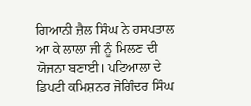ਗਿਆਨੀ ਜ਼ੈਲ ਸਿੰਘ ਨੇ ਹਸਪਤਾਲ ਆ ਕੇ ਲਾਲਾ ਜੀ ਨੂੰ ਮਿਲਣ ਦੀ ਯੋਜਨਾ ਬਣਾਈ। ਪਟਿਆਲਾ ਦੇ ਡਿਪਟੀ ਕਮਿਸ਼ਨਰ ਜੋਗਿੰਦਰ ਸਿੰਘ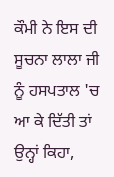ਕੌਮੀ ਨੇ ਇਸ ਦੀ ਸੂਚਨਾ ਲਾਲਾ ਜੀ ਨੂੰ ਹਸਪਤਾਲ 'ਚ ਆ ਕੇ ਦਿੱਤੀ ਤਾਂ ਉਨ੍ਹਾਂ ਕਿਹਾ,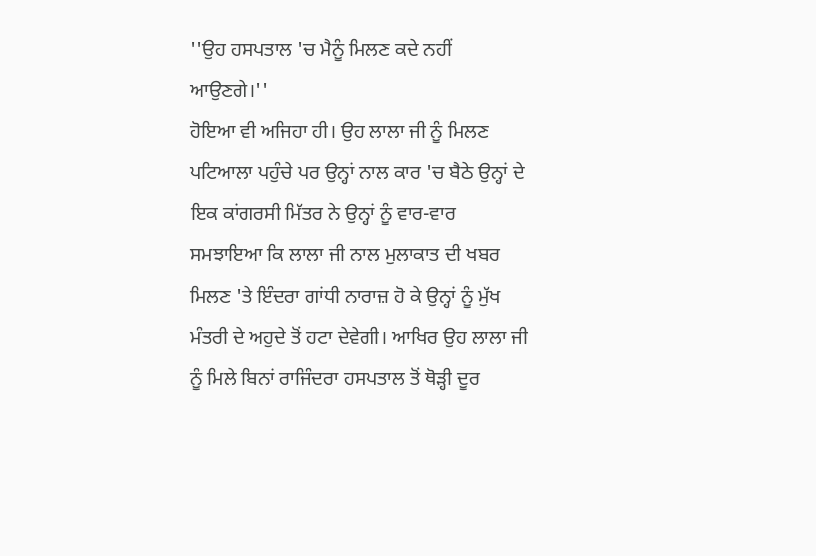''ਉਹ ਹਸਪਤਾਲ 'ਚ ਮੈਨੂੰ ਮਿਲਣ ਕਦੇ ਨਹੀਂ ਆਉਣਗੇ।''
ਹੋਇਆ ਵੀ ਅਜਿਹਾ ਹੀ। ਉਹ ਲਾਲਾ ਜੀ ਨੂੰ ਮਿਲਣ ਪਟਿਆਲਾ ਪਹੁੰਚੇ ਪਰ ਉਨ੍ਹਾਂ ਨਾਲ ਕਾਰ 'ਚ ਬੈਠੇ ਉਨ੍ਹਾਂ ਦੇ ਇਕ ਕਾਂਗਰਸੀ ਮਿੱਤਰ ਨੇ ਉਨ੍ਹਾਂ ਨੂੰ ਵਾਰ-ਵਾਰ ਸਮਝਾਇਆ ਕਿ ਲਾਲਾ ਜੀ ਨਾਲ ਮੁਲਾਕਾਤ ਦੀ ਖਬਰ ਮਿਲਣ 'ਤੇ ਇੰਦਰਾ ਗਾਂਧੀ ਨਾਰਾਜ਼ ਹੋ ਕੇ ਉਨ੍ਹਾਂ ਨੂੰ ਮੁੱਖ ਮੰਤਰੀ ਦੇ ਅਹੁਦੇ ਤੋਂ ਹਟਾ ਦੇਵੇਗੀ। ਆਖਿਰ ਉਹ ਲਾਲਾ ਜੀ ਨੂੰ ਮਿਲੇ ਬਿਨਾਂ ਰਾਜਿੰਦਰਾ ਹਸਪਤਾਲ ਤੋਂ ਥੋੜ੍ਹੀ ਦੂਰ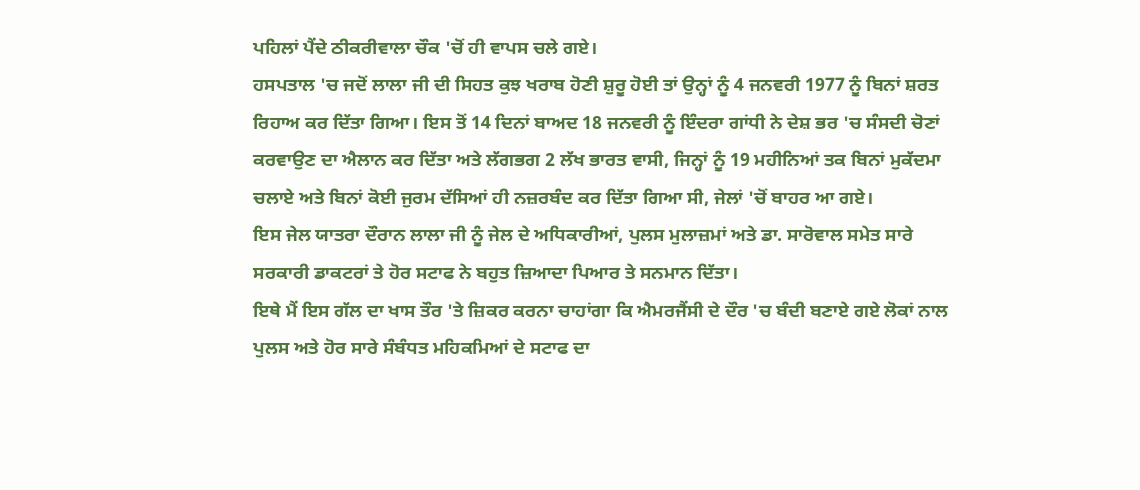ਪਹਿਲਾਂ ਪੈਂਦੇ ਠੀਕਰੀਵਾਲਾ ਚੌਕ 'ਚੋਂ ਹੀ ਵਾਪਸ ਚਲੇ ਗਏ।
ਹਸਪਤਾਲ 'ਚ ਜਦੋਂ ਲਾਲਾ ਜੀ ਦੀ ਸਿਹਤ ਕੁਝ ਖਰਾਬ ਹੋਣੀ ਸ਼ੁਰੂ ਹੋਈ ਤਾਂ ਉਨ੍ਹਾਂ ਨੂੰ 4 ਜਨਵਰੀ 1977 ਨੂੰ ਬਿਨਾਂ ਸ਼ਰਤ ਰਿਹਾਅ ਕਰ ਦਿੱਤਾ ਗਿਆ। ਇਸ ਤੋਂ 14 ਦਿਨਾਂ ਬਾਅਦ 18 ਜਨਵਰੀ ਨੂੰ ਇੰਦਰਾ ਗਾਂਧੀ ਨੇ ਦੇਸ਼ ਭਰ 'ਚ ਸੰਸਦੀ ਚੋਣਾਂ ਕਰਵਾਉਣ ਦਾ ਐਲਾਨ ਕਰ ਦਿੱਤਾ ਅਤੇ ਲੱਗਭਗ 2 ਲੱਖ ਭਾਰਤ ਵਾਸੀ, ਜਿਨ੍ਹਾਂ ਨੂੰ 19 ਮਹੀਨਿਆਂ ਤਕ ਬਿਨਾਂ ਮੁਕੱਦਮਾ ਚਲਾਏ ਅਤੇ ਬਿਨਾਂ ਕੋਈ ਜੁਰਮ ਦੱਸਿਆਂ ਹੀ ਨਜ਼ਰਬੰਦ ਕਰ ਦਿੱਤਾ ਗਿਆ ਸੀ, ਜੇਲਾਂ 'ਚੋਂ ਬਾਹਰ ਆ ਗਏ।
ਇਸ ਜੇਲ ਯਾਤਰਾ ਦੌਰਾਨ ਲਾਲਾ ਜੀ ਨੂੰ ਜੇਲ ਦੇ ਅਧਿਕਾਰੀਆਂ, ਪੁਲਸ ਮੁਲਾਜ਼ਮਾਂ ਅਤੇ ਡਾ. ਸਾਰੋਵਾਲ ਸਮੇਤ ਸਾਰੇ ਸਰਕਾਰੀ ਡਾਕਟਰਾਂ ਤੇ ਹੋਰ ਸਟਾਫ ਨੇ ਬਹੁਤ ਜ਼ਿਆਦਾ ਪਿਆਰ ਤੇ ਸਨਮਾਨ ਦਿੱਤਾ।
ਇਥੇ ਮੈਂ ਇਸ ਗੱਲ ਦਾ ਖਾਸ ਤੌਰ 'ਤੇ ਜ਼ਿਕਰ ਕਰਨਾ ਚਾਹਾਂਗਾ ਕਿ ਐਮਰਜੈਂਸੀ ਦੇ ਦੌਰ 'ਚ ਬੰਦੀ ਬਣਾਏ ਗਏ ਲੋਕਾਂ ਨਾਲ ਪੁਲਸ ਅਤੇ ਹੋਰ ਸਾਰੇ ਸੰਬੰਧਤ ਮਹਿਕਮਿਆਂ ਦੇ ਸਟਾਫ ਦਾ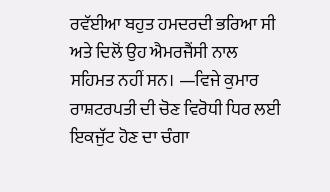ਰਵੱਈਆ ਬਹੁਤ ਹਮਦਰਦੀ ਭਰਿਆ ਸੀ ਅਤੇ ਦਿਲੋਂ ਉਹ ਐਮਰਜੈਂਸੀ ਨਾਲ ਸਹਿਮਤ ਨਹੀਂ ਸਨ। —ਵਿਜੇ ਕੁਮਾਰ
ਰਾਸ਼ਟਰਪਤੀ ਦੀ ਚੋਣ ਵਿਰੋਧੀ ਧਿਰ ਲਈ ਇਕਜੁੱਟ ਹੋਣ ਦਾ ਚੰਗਾ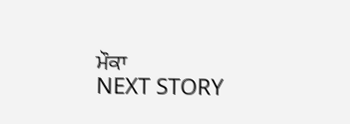ਮੌਕਾ
NEXT STORY